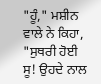"ਹੂੰ," ਮਸ਼ੀਨ ਵਾਲੇ ਨੇ ਕਿਹਾ, "ਸੁਥਰੀ ਹੋਈ ਸੂ! ਉਹਦੇ ਨਾਲ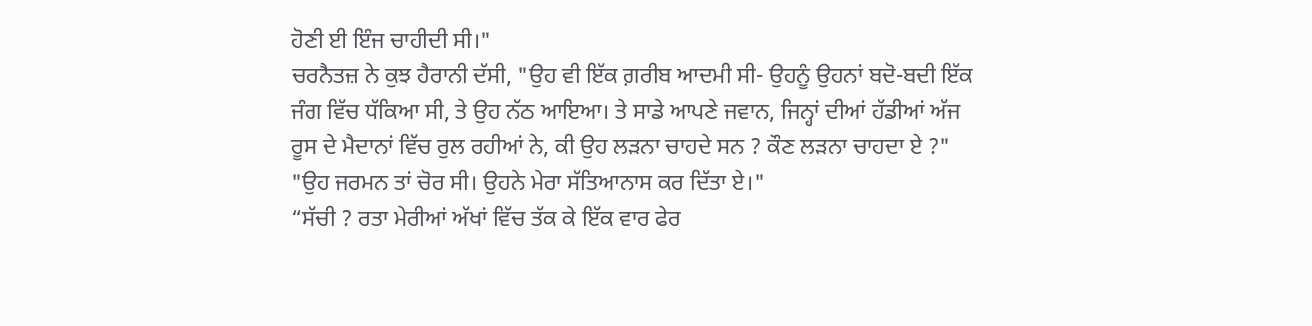ਹੋਣੀ ਈ ਇੰਜ ਚਾਹੀਦੀ ਸੀ।"
ਚਰਨੈਤਜ਼ ਨੇ ਕੁਝ ਹੈਰਾਨੀ ਦੱਸੀ, "ਉਹ ਵੀ ਇੱਕ ਗ਼ਰੀਬ ਆਦਮੀ ਸੀ- ਉਹਨੂੰ ਉਹਨਾਂ ਬਦੋ-ਬਦੀ ਇੱਕ ਜੰਗ ਵਿੱਚ ਧੱਕਿਆ ਸੀ, ਤੇ ਉਹ ਨੱਠ ਆਇਆ। ਤੇ ਸਾਡੇ ਆਪਣੇ ਜਵਾਨ, ਜਿਨ੍ਹਾਂ ਦੀਆਂ ਹੱਡੀਆਂ ਅੱਜ ਰੂਸ ਦੇ ਮੈਦਾਨਾਂ ਵਿੱਚ ਰੁਲ ਰਹੀਆਂ ਨੇ, ਕੀ ਉਹ ਲੜਨਾ ਚਾਹਦੇ ਸਨ ? ਕੌਣ ਲੜਨਾ ਚਾਹਦਾ ਏ ?"
"ਉਹ ਜਰਮਨ ਤਾਂ ਚੋਰ ਸੀ। ਉਹਨੇ ਮੇਰਾ ਸੱਤਿਆਨਾਸ ਕਰ ਦਿੱਤਾ ਏ।"
“ਸੱਚੀ ? ਰਤਾ ਮੇਰੀਆਂ ਅੱਖਾਂ ਵਿੱਚ ਤੱਕ ਕੇ ਇੱਕ ਵਾਰ ਫੇਰ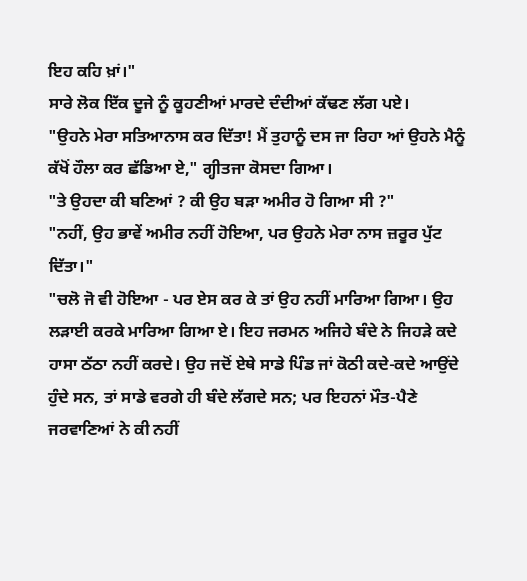ਇਹ ਕਹਿ ਖ਼ਾਂ।"
ਸਾਰੇ ਲੋਕ ਇੱਕ ਦੂਜੇ ਨੂੰ ਕੂਹਣੀਆਂ ਮਾਰਦੇ ਦੰਦੀਆਂ ਕੱਢਣ ਲੱਗ ਪਏ।
"ਉਹਨੇ ਮੇਰਾ ਸਤਿਆਨਾਸ ਕਰ ਦਿੱਤਾ! ਮੈਂ ਤੁਹਾਨੂੰ ਦਸ ਜਾ ਰਿਹਾ ਆਂ ਉਹਨੇ ਮੈਨੂੰ ਕੱਖੋਂ ਹੌਲਾ ਕਰ ਛੱਡਿਆ ਏ," ਗ੍ਹੀਤਜਾ ਕੋਸਦਾ ਗਿਆ।
"ਤੇ ਉਹਦਾ ਕੀ ਬਣਿਆਂ ? ਕੀ ਉਹ ਬੜਾ ਅਮੀਰ ਹੋ ਗਿਆ ਸੀ ?"
"ਨਹੀਂ, ਉਹ ਭਾਵੇਂ ਅਮੀਰ ਨਹੀਂ ਹੋਇਆ, ਪਰ ਉਹਨੇ ਮੇਰਾ ਨਾਸ ਜ਼ਰੂਰ ਪੁੱਟ ਦਿੱਤਾ।"
"ਚਲੋ ਜੋ ਵੀ ਹੋਇਆ - ਪਰ ਏਸ ਕਰ ਕੇ ਤਾਂ ਉਹ ਨਹੀਂ ਮਾਰਿਆ ਗਿਆ। ਉਹ ਲੜਾਈ ਕਰਕੇ ਮਾਰਿਆ ਗਿਆ ਏ। ਇਹ ਜਰਮਨ ਅਜਿਹੇ ਬੰਦੇ ਨੇ ਜਿਹੜੇ ਕਦੇ ਹਾਸਾ ਠੱਠਾ ਨਹੀਂ ਕਰਦੇ। ਉਹ ਜਦੋਂ ਏਥੇ ਸਾਡੇ ਪਿੰਡ ਜਾਂ ਕੋਠੀ ਕਦੇ-ਕਦੇ ਆਉਂਦੇ ਹੁੰਦੇ ਸਨ, ਤਾਂ ਸਾਡੇ ਵਰਗੇ ਹੀ ਬੰਦੇ ਲੱਗਦੇ ਸਨ; ਪਰ ਇਹਨਾਂ ਮੌਤ-ਪੈਣੇ ਜਰਵਾਣਿਆਂ ਨੇ ਕੀ ਨਹੀਂ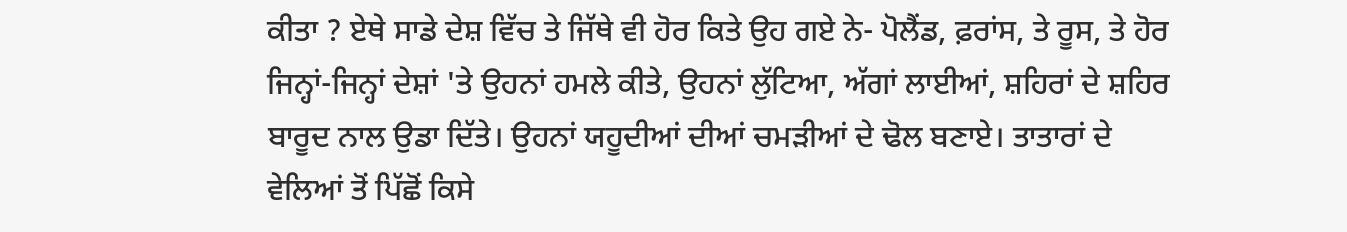ਕੀਤਾ ? ਏਥੇ ਸਾਡੇ ਦੇਸ਼ ਵਿੱਚ ਤੇ ਜਿੱਥੇ ਵੀ ਹੋਰ ਕਿਤੇ ਉਹ ਗਏ ਨੇ- ਪੋਲੈਂਡ, ਫ਼ਰਾਂਸ, ਤੇ ਰੂਸ, ਤੇ ਹੋਰ ਜਿਨ੍ਹਾਂ-ਜਿਨ੍ਹਾਂ ਦੇਸ਼ਾਂ 'ਤੇ ਉਹਨਾਂ ਹਮਲੇ ਕੀਤੇ, ਉਹਨਾਂ ਲੁੱਟਿਆ, ਅੱਗਾਂ ਲਾਈਆਂ, ਸ਼ਹਿਰਾਂ ਦੇ ਸ਼ਹਿਰ ਬਾਰੂਦ ਨਾਲ ਉਡਾ ਦਿੱਤੇ। ਉਹਨਾਂ ਯਹੂਦੀਆਂ ਦੀਆਂ ਚਮੜੀਆਂ ਦੇ ਢੋਲ ਬਣਾਏ। ਤਾਤਾਰਾਂ ਦੇ ਵੇਲਿਆਂ ਤੋਂ ਪਿੱਛੋਂ ਕਿਸੇ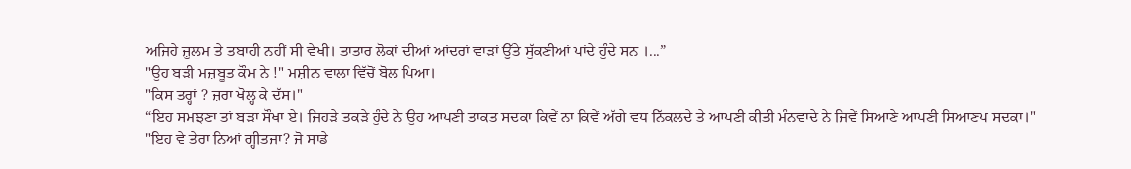ਅਜਿਹੇ ਜ਼ੁਲਮ ਤੇ ਤਬਾਹੀ ਨਹੀਂ ਸੀ ਵੇਖੀ। ਤਾਤਾਰ ਲੋਕਾਂ ਦੀਆਂ ਆਂਦਰਾਂ ਵਾੜਾਂ ਉੱਤੇ ਸੁੱਕਣੀਆਂ ਪਾਂਦੇ ਹੁੰਦੇ ਸਨ ।...”
"ਉਹ ਬੜੀ ਮਜ਼ਬੂਤ ਕੌਮ ਨੇ !" ਮਸ਼ੀਨ ਵਾਲਾ ਵਿੱਚੋਂ ਬੋਲ ਪਿਆ।
"ਕਿਸ ਤਰ੍ਹਾਂ ? ਜ਼ਰਾ ਖੋਲ੍ਹ ਕੇ ਦੱਸ।"
“ਇਹ ਸਮਝਣਾ ਤਾਂ ਬੜਾ ਸੌਖਾ ਏ। ਜਿਹੜੇ ਤਕੜੇ ਹੁੰਦੇ ਨੇ ਉਹ ਆਪਣੀ ਤਾਕਤ ਸਦਕਾ ਕਿਵੇਂ ਨਾ ਕਿਵੇਂ ਅੱਗੇ ਵਧ ਨਿੱਕਲਦੇ ਤੇ ਆਪਣੀ ਕੀਤੀ ਮੰਨਵਾਦੇ ਨੇ ਜਿਵੇਂ ਸਿਆਣੇ ਆਪਣੀ ਸਿਆਣਪ ਸਦਕਾ।"
"ਇਹ ਵੇ ਤੇਰਾ ਨਿਆਂ ਗ੍ਹੀਤਜਾ? ਜੋ ਸਾਡੇ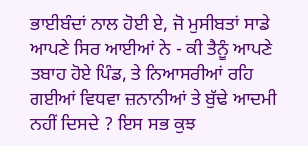ਭਾਈਬੰਦਾਂ ਨਾਲ ਹੋਈ ਏ, ਜੋ ਮੁਸੀਬਤਾਂ ਸਾਡੇ ਆਪਣੇ ਸਿਰ ਆਈਆਂ ਨੇ - ਕੀ ਤੈਨੂੰ ਆਪਣੇ ਤਬਾਹ ਹੋਏ ਪਿੰਡ, ਤੇ ਨਿਆਸਰੀਆਂ ਰਹਿ ਗਈਆਂ ਵਿਧਵਾ ਜ਼ਨਾਨੀਆਂ ਤੇ ਬੁੱਢੇ ਆਦਮੀ ਨਹੀਂ ਦਿਸਦੇ ? ਇਸ ਸਭ ਕੁਝ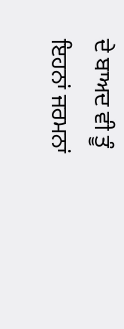ਦੇ ਬਾਅਦ ਵੀ ਤੂੰ ਇਹਨਾਂ ਜਰਮਨਾਂ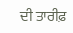ਦੀ ਤਾਰੀਫ਼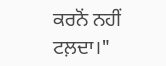ਕਰਨੋਂ ਨਹੀਂ ਟਲ਼ਦਾ।"